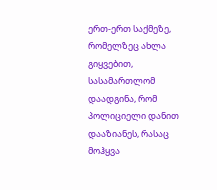ერთ-ერთ საქმეზე, რომელზეც ახლა გიყვებით, სასამართლომ დაადგინა, რომ პოლიციელი დანით დააზიანეს, რასაც მოჰყვა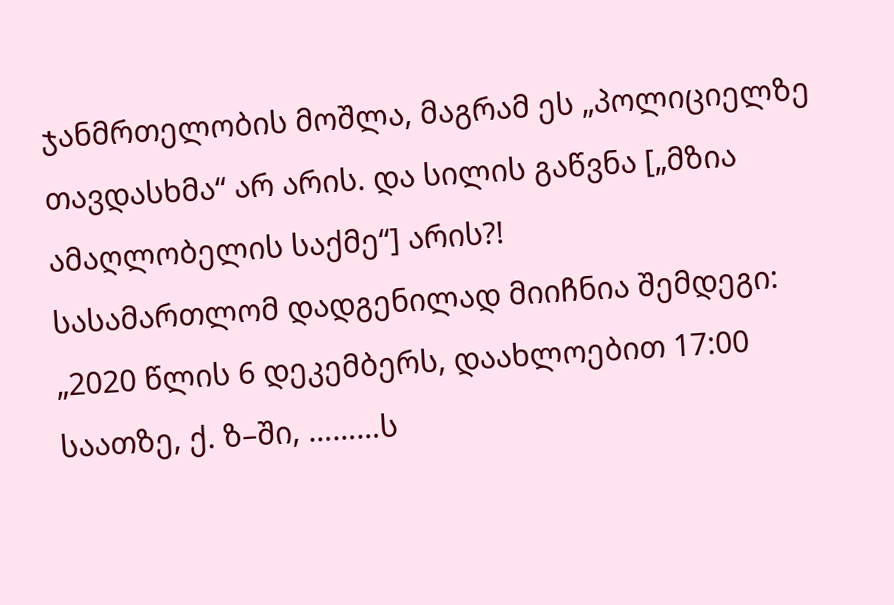ჯანმრთელობის მოშლა, მაგრამ ეს „პოლიციელზე თავდასხმა“ არ არის. და სილის გაწვნა [„მზია ამაღლობელის საქმე“] არის?!
სასამართლომ დადგენილად მიიჩნია შემდეგი:
„2020 წლის 6 დეკემბერს, დაახლოებით 17:00 საათზე, ქ. ზ–ში, ………ს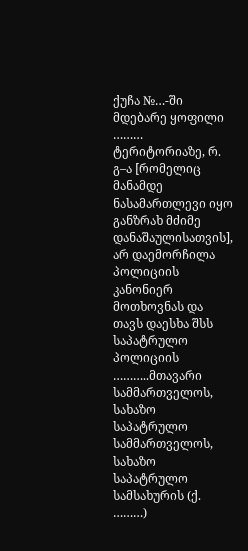ქუჩა №…-ში მდებარე ყოფილი ……… ტერიტორიაზე, რ. გ–ა [რომელიც მანამდე ნასამართლევი იყო განზრახ მძიმე
დანაშაულისათვის], არ დაემორჩილა პოლიციის კანონიერ მოთხოვნას და თავს დაესხა შსს საპატრულო პოლიციის ………..მთავარი სამმართველოს, სახაზო საპატრულო სამმართველოს, სახაზო საპატრულო სამსახურის (ქ. ………)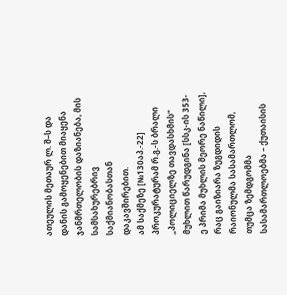ათეულის მეთაურ ლ. შ–ს და დანის გამოყენებით მიაყენა ჯანმრთელობის დაზიანება, მის სამსახურებრივ საქმიანობასთან დაკავშირებით.
ამ საქმეზე [№130აპ.-22] პროკურატურამ რ.გ.-ს ბრალი „პოლიციელზე თავდასხმის“ მუხლით წარუდგინა [სსკ-ის 353-ე პრიმა მუხლის მეორე ნაწილი], რაც გაიზიარა ზუგდიდის რაიონულმა სასამართლომ, თუმცა ზემდგომმა სასამართლოებმა – ქუთაისის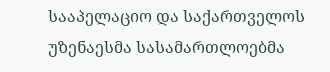სააპელაციო და საქართველოს უზენაესმა სასამართლოებმა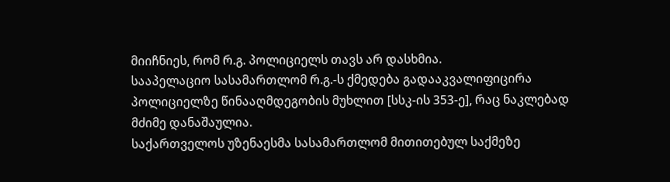მიიჩნიეს, რომ რ.გ. პოლიციელს თავს არ დასხმია.
სააპელაციო სასამართლომ რ.გ.-ს ქმედება გადააკვალიფიცირა პოლიციელზე წინააღმდეგობის მუხლით [სსკ-ის 353-ე], რაც ნაკლებად მძიმე დანაშაულია.
საქართველოს უზენაესმა სასამართლომ მითითებულ საქმეზე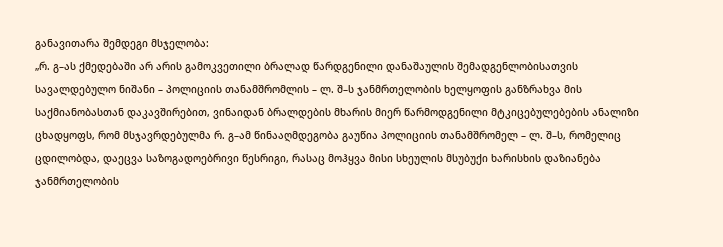განავითარა შემდეგი მსჯელობა:
„რ. გ–ას ქმედებაში არ არის გამოკვეთილი ბრალად წარდგენილი დანაშაულის შემადგენლობისათვის სავალდებულო ნიშანი – პოლიციის თანამშრომლის – ლ. შ–ს ჯანმრთელობის ხელყოფის განზრახვა მის საქმიანობასთან დაკავშირებით, ვინაიდან ბრალდების მხარის მიერ წარმოდგენილი მტკიცებულებების ანალიზი ცხადყოფს, რომ მსჯავრდებულმა რ. გ–ამ წინააღმდეგობა გაუწია პოლიციის თანამშრომელ – ლ. შ–ს, რომელიც ცდილობდა, დაეცვა საზოგადოებრივი წესრიგი, რასაც მოჰყვა მისი სხეულის მსუბუქი ხარისხის დაზიანება ჯანმრთელობის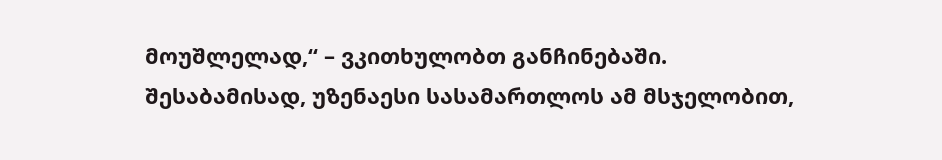მოუშლელად,“ – ვკითხულობთ განჩინებაში.
შესაბამისად, უზენაესი სასამართლოს ამ მსჯელობით,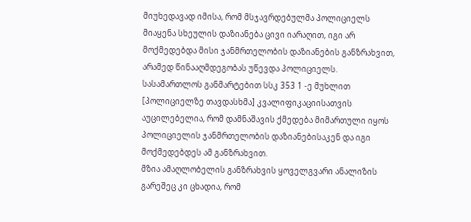მიუხედავად იმისა, რომ მსჯავრდებულმა პოლიციელს მიაყენა სხეულის დაზიანება ცივი იარაღით, იგი არ მოქმედებდა მისი ჯანმრთელობის დაზიანების განზრახვით, არამედ წინააღმდეგობას უწევდა პოლიციელს. სასამართლოს განმარტებით სსკ 353 1 -ე მუხლით [პოლიციელზე თავდასხმა] კვალიფიკაციისათვის აუცილებელია, რომ დამნაშავის ქმედება მიმართული იყოს პოლიციელის ჯანმრთელობის დაზიანებისაკენ და იგი მოქმედებდეს ამ განზრახვით.
მზია ამაღლობელის განზრახვის ყოველგვარი ანალიზის გარეშეც კი ცხადია, რომ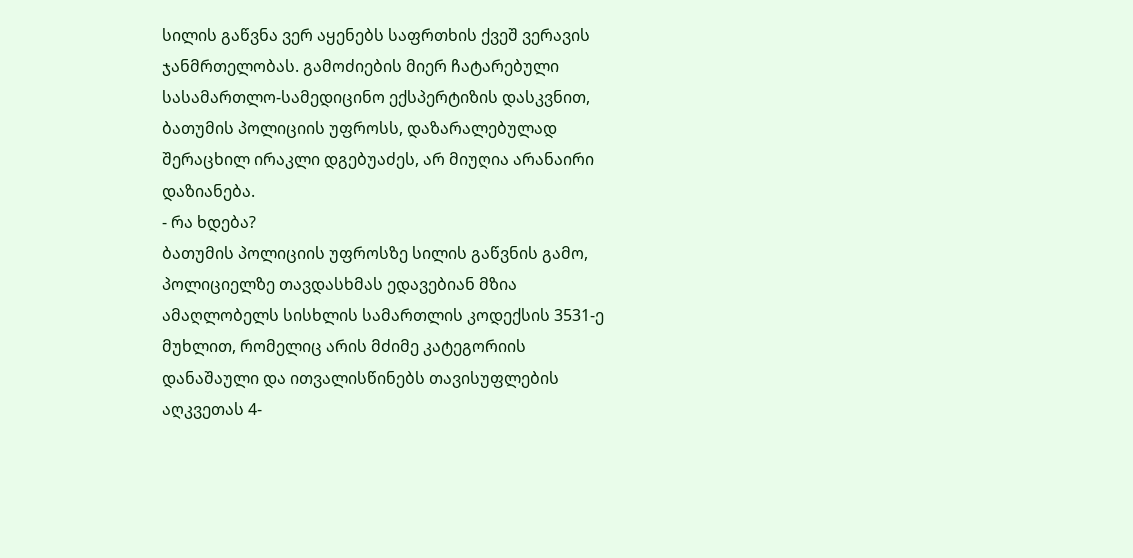სილის გაწვნა ვერ აყენებს საფრთხის ქვეშ ვერავის ჯანმრთელობას. გამოძიების მიერ ჩატარებული სასამართლო-სამედიცინო ექსპერტიზის დასკვნით, ბათუმის პოლიციის უფროსს, დაზარალებულად შერაცხილ ირაკლი დგებუაძეს, არ მიუღია არანაირი დაზიანება.
- რა ხდება?
ბათუმის პოლიციის უფროსზე სილის გაწვნის გამო, პოლიციელზე თავდასხმას ედავებიან მზია ამაღლობელს სისხლის სამართლის კოდექსის 3531-ე მუხლით, რომელიც არის მძიმე კატეგორიის დანაშაული და ითვალისწინებს თავისუფლების აღკვეთას 4-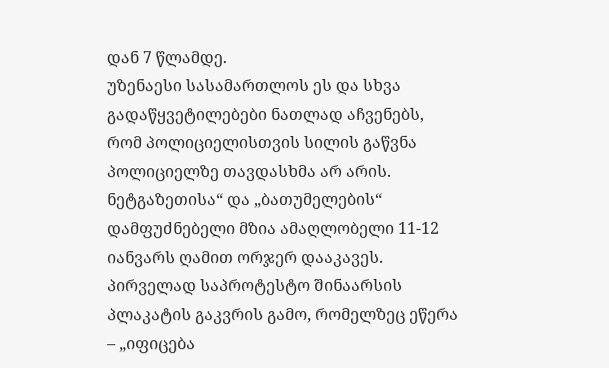დან 7 წლამდე.
უზენაესი სასამართლოს ეს და სხვა გადაწყვეტილებები ნათლად აჩვენებს, რომ პოლიციელისთვის სილის გაწვნა პოლიციელზე თავდასხმა არ არის.
ნეტგაზეთისა“ და „ბათუმელების“ დამფუძნებელი მზია ამაღლობელი 11-12 იანვარს ღამით ორჯერ დააკავეს. პირველად საპროტესტო შინაარსის პლაკატის გაკვრის გამო, რომელზეც ეწერა – „იფიცება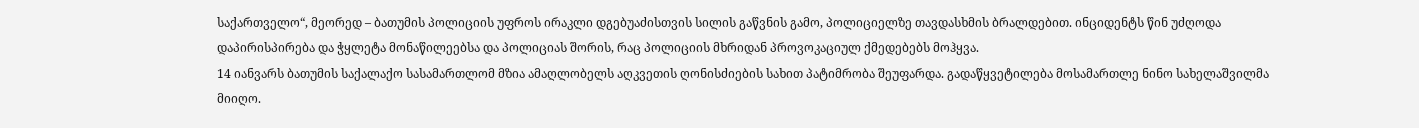საქართველო“, მეორედ – ბათუმის პოლიციის უფროს ირაკლი დგებუაძისთვის სილის გაწვნის გამო, პოლიციელზე თავდასხმის ბრალდებით. ინციდენტს წინ უძღოდა დაპირისპირება და ჭყლეტა მონაწილეებსა და პოლიციას შორის, რაც პოლიციის მხრიდან პროვოკაციულ ქმედებებს მოჰყვა.
14 იანვარს ბათუმის საქალაქო სასამართლომ მზია ამაღლობელს აღკვეთის ღონისძიების სახით პატიმრობა შეუფარდა. გადაწყვეტილება მოსამართლე ნინო სახელაშვილმა მიიღო.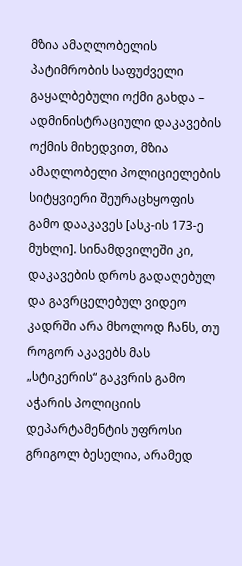მზია ამაღლობელის პატიმრობის საფუძველი გაყალბებული ოქმი გახდა – ადმინისტრაციული დაკავების ოქმის მიხედვით, მზია ამაღლობელი პოლიციელების სიტყვიერი შეურაცხყოფის გამო დააკავეს [ასკ-ის 173-ე მუხლი]. სინამდვილეში კი, დაკავების დროს გადაღებულ და გავრცელებულ ვიდეო კადრში არა მხოლოდ ჩანს, თუ როგორ აკავებს მას „სტიკერის“ გაკვრის გამო აჭარის პოლიციის დეპარტამენტის უფროსი გრიგოლ ბესელია, არამედ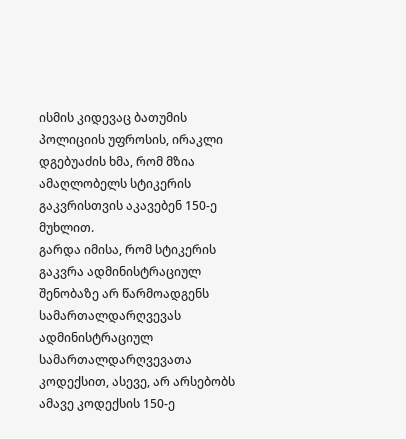ისმის კიდევაც ბათუმის პოლიციის უფროსის, ირაკლი დგებუაძის ხმა, რომ მზია ამაღლობელს სტიკერის გაკვრისთვის აკავებენ 150-ე მუხლით.
გარდა იმისა, რომ სტიკერის გაკვრა ადმინისტრაციულ შენობაზე არ წარმოადგენს სამართალდარღვევას ადმინისტრაციულ სამართალდარღვევათა კოდექსით, ასევე, არ არსებობს ამავე კოდექსის 150-ე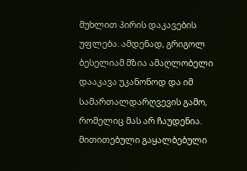მუხლით პირის დაკავების უფლება. ამდენად, გრიგოლ ბესელიამ მზია ამაღლობელი დააკავა უკანონოდ და იმ სამართალდარღვევის გამო, რომელიც მას არ ჩაუდენია.
მითითებული გაყალბებული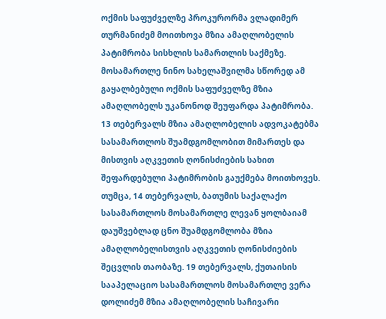ოქმის საფუძველზე პროკურორმა ვლადიმერ თურმანიძემ მოითხოვა მზია ამაღლობელის პატიმრობა სისხლის სამართლის საქმეზე. მოსამართლე ნინო სახელაშვილმა სწორედ ამ გაყალბებული ოქმის საფუძველზე მზია ამაღლობელს უკანონოდ შეუფარდა პატიმრობა.
13 თებერვალს მზია ამაღლობელის ადვოკატებმა სასამართლოს შუამდგომლობით მიმართეს და მისთვის აღკვეთის ღონისძიების სახით შეფარდებული პატიმრობის გაუქმება მოითხოვეს. თუმცა, 14 თებერვალს, ბათუმის საქალაქო სასამართლოს მოსამართლე ლევან ყოლბაიამ დაუშვებლად ცნო შუამდგომლობა მზია ამაღლობელისთვის აღკვეთის ღონისძიების შეცვლის თაობაზე. 19 თებერვალს, ქუთაისის სააპელაციო სასამართლოს მოსამართლე ვერა დოლიძემ მზია ამაღლობელის საჩივარი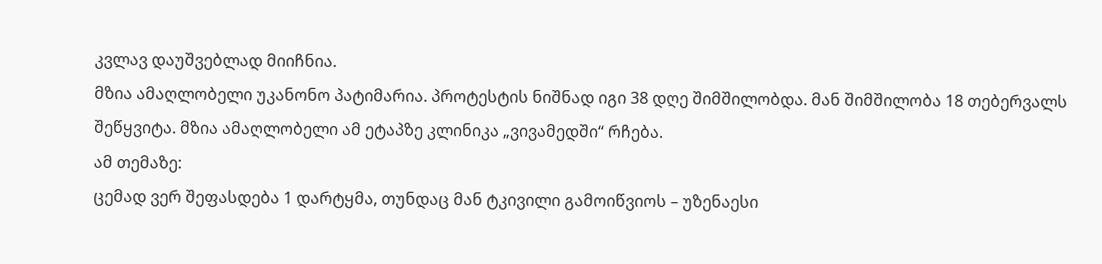კვლავ დაუშვებლად მიიჩნია.
მზია ამაღლობელი უკანონო პატიმარია. პროტესტის ნიშნად იგი 38 დღე შიმშილობდა. მან შიმშილობა 18 თებერვალს შეწყვიტა. მზია ამაღლობელი ამ ეტაპზე კლინიკა „ვივამედში“ რჩება.
ამ თემაზე:
ცემად ვერ შეფასდება 1 დარტყმა, თუნდაც მან ტკივილი გამოიწვიოს – უზენაესი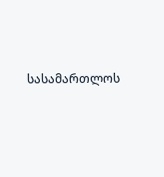სასამართლოს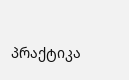პრაქტიკა